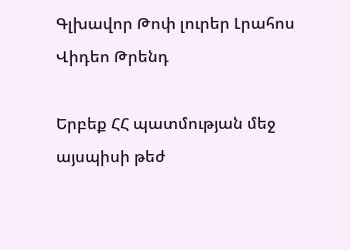Գլխավոր Թոփ լուրեր Լրահոս Վիդեո Թրենդ

Երբեք ՀՀ պատմության մեջ այսպիսի թեժ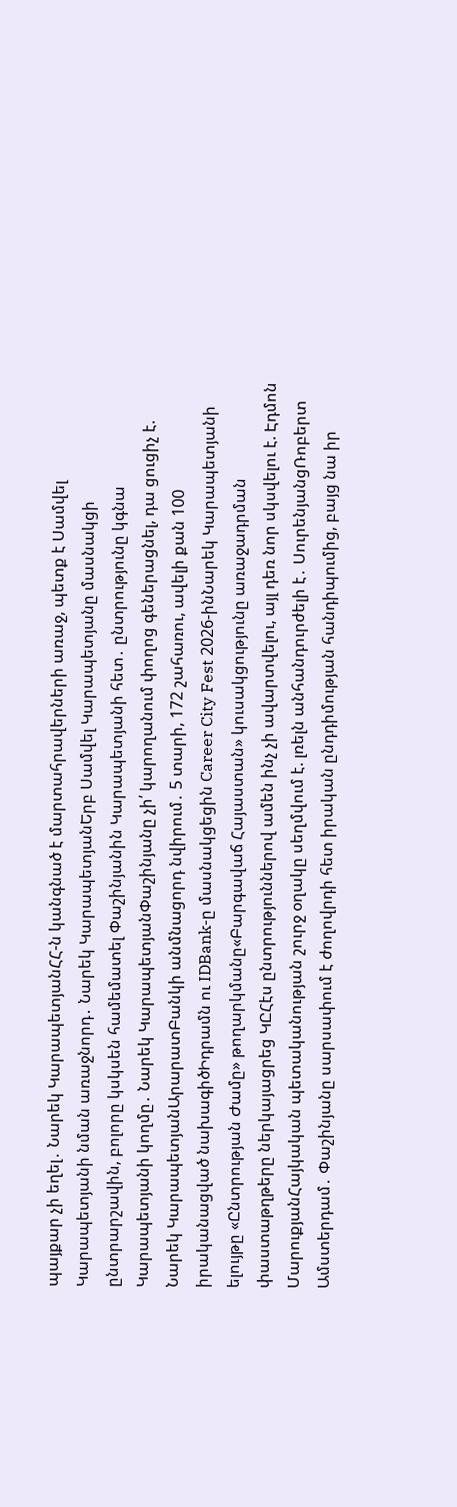պայքար չի եղել․ Նարեկ ԿարապետյանՀՀ-ն կանգնած է մարտահրավերների առաջ, պետք է Սամվել Կարապետյանի նման առաջնորդ․ Նարեկ ԿարապետյանԵրբ Սամվել Կարապետյանը մասնակցի ընտրարշավին, բոլորը կսկսեն համեմատել Փաշինյանին Կարապետյանի հետ․ ընտրությունը կգնա Կարապետյանի կողմը․ Նարեկ ԿարապետյանՓաշինյանը չի՛ կարողանում փողոց գեներացնել, դա ցուցիչ է. Նարեկ ԿարապետյանԱրարատԲանկի անմնացորդ նվիրում․ 5 տարի, 172 շահառու, ավելի քան 100 իրականացված նախագիծԻդրամն ու IDBank-ը մասնակցեցին Career City Fest 2026-ինՆարեկ Կարապետյանի ելույթը «Ընտրության Ժամը» թողարկմանը«Բարգավաճ Հայաստան» կուսակցությունը առաջադրման փաստաթղթերը ներկայացրեց ԿԸՀէս ընտրություններով ամեն ինչ չի ավարտվելու, այլ դեռ նոր սկսվելու է. Էդմոն ՄարուքյանՀայկական պետականության շուրջ օղակը սեղմվում է. լռելն անհանդուրժելի է․ ՍուրենյանցՌոբերտ Ամստերդամ․ Փաշինյանը սարսափում է ժողովրդի հետ իրական ընդդիմության հանդիպումից, բայց նա իր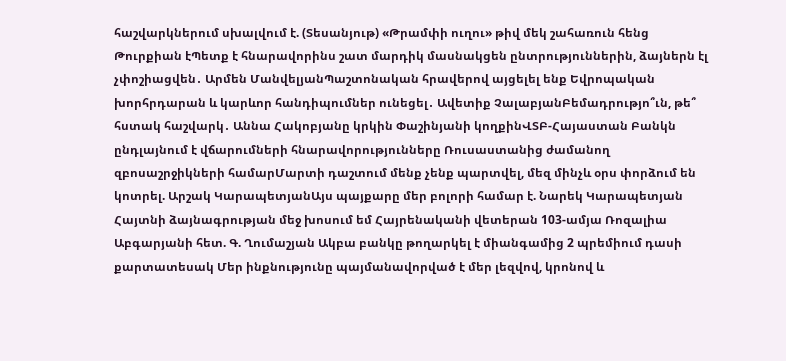հաշվարկներում սխալվում է. (Տեսանյութ) «Թրամփի ուղու» թիվ մեկ շահառուն հենց Թուրքիան էՊետք է հնարավորինս շատ մարդիկ մասնակցեն ընտրություններին, ձայներն էլ չփոշիացվեն․ Արմեն ՄանվելյանՊաշտոնական հրավերով այցելել ենք Եվրոպական խորհրդարան և կարևոր հանդիպումներ ունեցել․ Ավետիք ՉալաբյանԲեմադրությո՞ւն, թե՞ հստակ հաշվարկ․ Աննա Հակոբյանը կրկին Փաշինյանի կողքինՎՏԲ-Հայաստան Բանկն ընդլայնում է վճարումների հնարավորությունները Ռուսաստանից ժամանող զբոսաշրջիկների համարՄարտի դաշտում մենք չենք պարտվել, մեզ մինչև օրս փորձում են կոտրել. Արշակ ԿարապետյանԱյս պայքարը մեր բոլորի համար է. Նարեկ Կարապետյան Հայտնի ձայնագրության մեջ խոսում եմ Հայրենականի վետերան 103-ամյա Ռոզալիա Աբգարյանի հետ. Գ. Ղումաշյան Ակբա բանկը թողարկել է միանգամից 2 պրեմիում դասի քարտատեսակ Մեր ինքնությունը պայմանավորված է մեր լեզվով, կրոնով և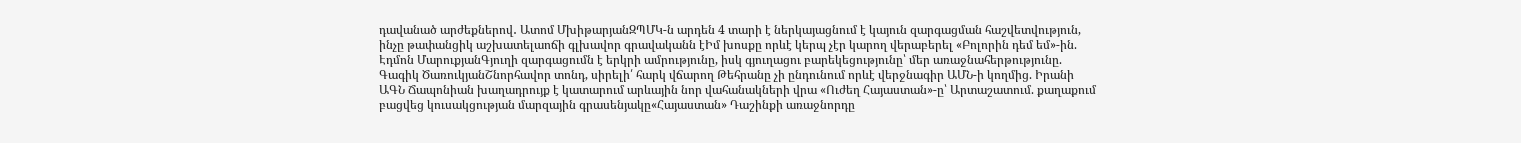դավանած արժեքներով․ Ատոմ ՄխիթարյանԶՊՄԿ-ն արդեն 4 տարի է ներկայացնում է կայուն զարգացման հաշվետվություն, ինչը թափանցիկ աշխատելաոճի գլխավոր գրավականն էԻմ խոսքը որևէ կերպ չէր կարող վերաբերել «Բոլորին դեմ եմ»-ին. Էդմոն ՄարուքյանԳյուղի զարգացումն է երկրի ամրությունը, իսկ գյուղացու բարեկեցությունը՝ մեր առաջնահերթությունը. Գագիկ ԾառուկյանՇնորհավոր տոնդ, սիրելի՛ հարկ վճարող Թեհրանը չի ընդունում որևէ վերջնագիր ԱՄՆ-ի կողմից. Իրանի ԱԳՆ Ճապոնիան խաղադրույք է կատարում արևային նոր վահանակների վրա «Ուժեղ Հայաստան»-ը՝ Արտաշատում. քաղաքում բացվեց կուսակցության մարզային գրասենյակը«Հայաստան» Դաշինքի առաջնորդը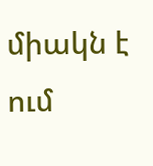միակն է ում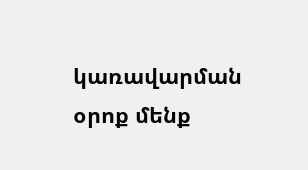կառավարման օրոք մենք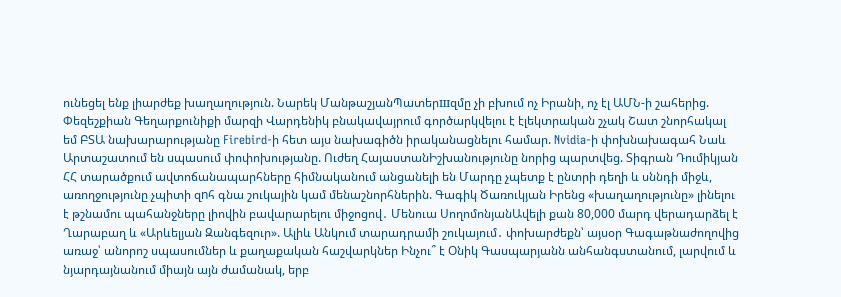ունեցել ենք լիարժեք խաղաղություն. Նարեկ ՄանթաշյանՊատերшզմը չի բխում ոչ Իրանի, ոչ էլ ԱՄՆ-ի շահերից. Փեզեշքիան Գեղարքունիքի մարզի Վարդենիկ բնակավայրում գործարկվելու է էլեկտրական շչակ Շատ շնորհակալ եմ ԲՏԱ նախարարությանը Firebird-ի հետ այս նախագիծն իրականացնելու համար. Nvidia-ի փոխնախագահ Նաև Արտաշատում են սպասում փոփոխությանը. Ուժեղ ՀայաստանԻշխանությունը նորից պարտվեց. Տիգրան Դումիկյան ՀՀ տարածքում ավտոճանապարհները հիմնականում անցանելի են Մարդը չպետք է ընտրի դեղի և սննդի միջև, առողջությունը չպիտի զnհ գնա շուկային կամ մենաշնորհներին. Գագիկ Ծառուկյան Իրենց «խաղաղությունը» լինելու է թշնամու պահանջները լիովին բավարարելու միջոցով․ Մենուա ՍողոմոնյանԱվելի քան 80,000 մարդ վերադարձել է Ղարաբաղ և «Արևելյան Զանգեզուր». Ալիև Անկում տարադրամի շուկայում․ փոխարժեքն՝ այսօր Գագաթնաժողովից առաջ՝ անորոշ սպասումներ և քաղաքական հաշվարկներ Ինչու՞ է Օնիկ Գասպարյանն անհանգստանում, լարվում և նյարդայնանում միայն այն ժամանակ, երբ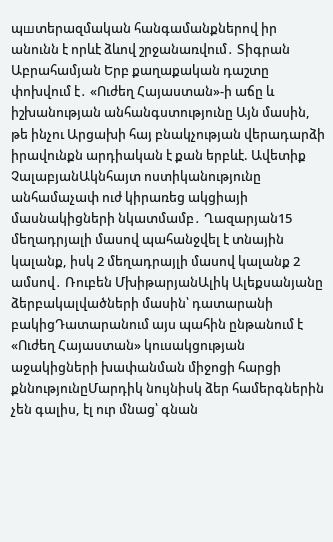պшտերազմական հանգամանքներով իր անունն է որևէ ձևով շրջանառվում․ Տիգրան Աբրահամյան Երբ քաղաքական դաշտը փոխվում է․ «Ուժեղ Հայաստան»-ի աճը և իշխանության անհանգստությունը Այն մասին, թե ինչու Արցախի հայ բնակչության վերադարձի իրավունքն արդիական է քան երբևէ. Ավետիք ՉալաբյանԱկնհայտ ոստիկանությունը անհամաչափ ուժ կիրառեց ակցիայի մասնակիցների նկատմամբ․ Ղազարյան15 մեղադրյալի մասով պահանջվել է տնային կալանք, իսկ 2 մեղադրայլի մասով կալանք 2 ամսով․ Ռուբեն ՄխիթարյանԱլիկ Ալեքսանյանը ձերբակալվածների մասին՝ դատարանի բակիցԴատարանում այս պահին ընթանում է «Ուժեղ Հայաստան» կուսակցության աջակիցների խափանման միջոցի հարցի քննությունըՄարդիկ նույնիսկ ձեր համերգներին չեն գալիս, էլ ուր մնաց՝ գնան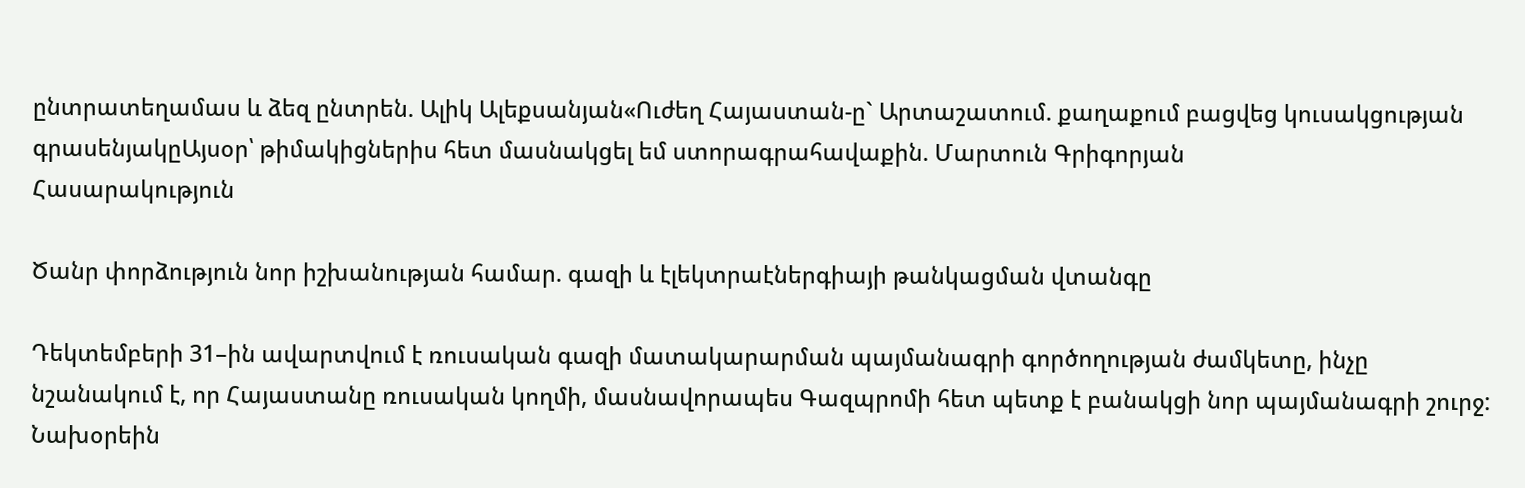ընտրատեղամաս և ձեզ ընտրեն. Ալիկ Ալեքսանյան«Ուժեղ Հայաստան-ը` Արտաշատում. քաղաքում բացվեց կուսակցության գրասենյակըԱյսօր՝ թիմակիցներիս հետ մասնակցել եմ ստորագրահավաքին. Մարտուն Գրիգորյան
Հասարակություն

Ծանր փորձություն նոր իշխանության համար. գազի և էլեկտրաէներգիայի թանկացման վտանգը

Դեկտեմբերի 31–ին ավարտվում է ռուսական գազի մատակարարման պայմանագրի գործողության ժամկետը, ինչը նշանակում է, որ Հայաստանը ռուսական կողմի, մասնավորապես Գազպրոմի հետ պետք է բանակցի նոր պայմանագրի շուրջ: Նախօրեին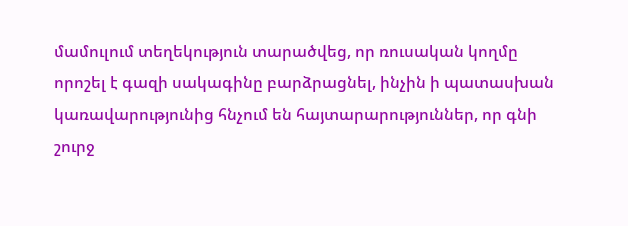մամուլում տեղեկություն տարածվեց, որ ռուսական կողմը որոշել է գազի սակագինը բարձրացնել, ինչին ի պատասխան կառավարությունից հնչում են հայտարարություններ, որ գնի շուրջ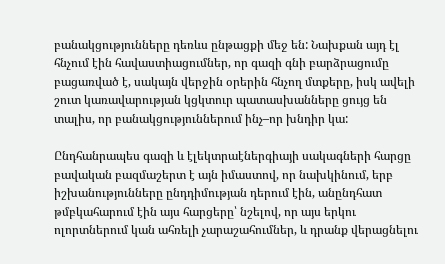բանակցությունները դեռևս ընթացքի մեջ են: Նախքան այդ էլ հնչում էին հավաստիացումներ, որ գազի գնի բարձրացումը բացառված է, սակայն վերջին օրերին հնչող մտքերը, իսկ ավելի շուտ կառավարության կցկտուր պատասխանները ցույց են տալիս, որ բանակցություններում ինչ–որ խնդիր կա:

Ընդհանրապես գազի և էլեկտրաէներգիայի սակագների հարցը բավական բազմաշերտ է այն իմաստով, որ նախկինում, երբ իշխանությունները ընդդիմության դերում էին, անընդհատ թմբկահարում էին այս հարցերը՝ նշելով, որ այս երկու ոլորտներում կան ահռելի չարաշահումներ, և դրանք վերացնելու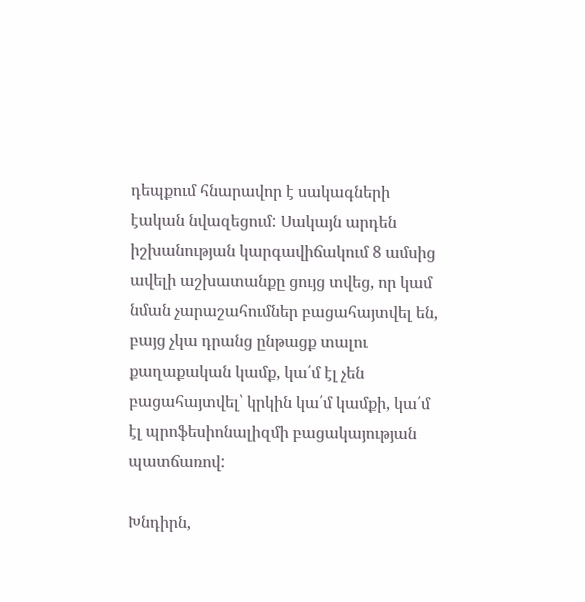դեպքում հնարավոր է սակագների էական նվազեցում: Սակայն արդեն իշխանության կարգավիճակում 8 ամսից ավելի աշխատանքը ցույց տվեց, որ կամ նման չարաշահումներ բացահայտվել են, բայց չկա դրանց ընթացք տալու քաղաքական կամք, կա՛մ էլ չեն բացահայտվել՝ կրկին կա՛մ կամքի, կա՛մ էլ պրոֆեսիոնալիզմի բացակայության պատճառով:

Խնդիրն,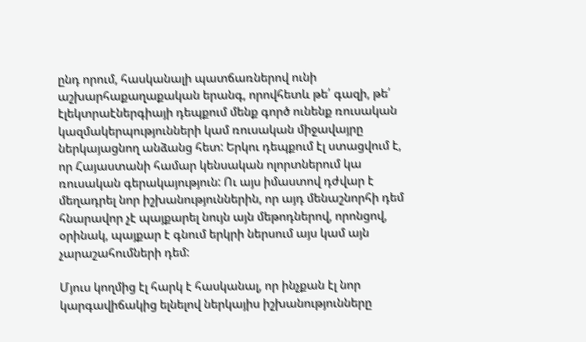ընդ որում, հասկանալի պատճառներով ունի աշխարհաքաղաքական երանգ, որովհետև թե՛ գազի, թե՛ էլեկտրաէներգիայի դեպքում մենք գործ ունենք ռուսական կազմակերպությունների կամ ռուսական միջավայրը ներկայացնող անձանց հետ: Երկու դեպքում էլ ստացվում է, որ Հայաստանի համար կենսական ոլորտներում կա ռուսական գերակայություն: Ու այս իմաստով դժվար է մեղադրել նոր իշխանություններին, որ այդ մենաշնորհի դեմ հնարավոր չէ պայքարել նույն այն մեթոդներով, որոնցով, օրինակ, պայքար է գնում երկրի ներսում այս կամ այն չարաշահումների դեմ:

Մյուս կողմից էլ հարկ է հասկանալ, որ ինչքան էլ նոր կարգավիճակից ելնելով ներկայիս իշխանությունները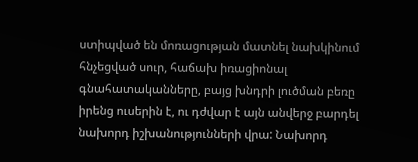ստիպված են մոռացության մատնել նախկինում հնչեցված սուր, հաճախ իռացիոնալ գնահատականները, բայց խնդրի լուծման բեռը իրենց ուսերին է, ու դժվար է այն անվերջ բարդել նախորդ իշխանությունների վրա: Նախորդ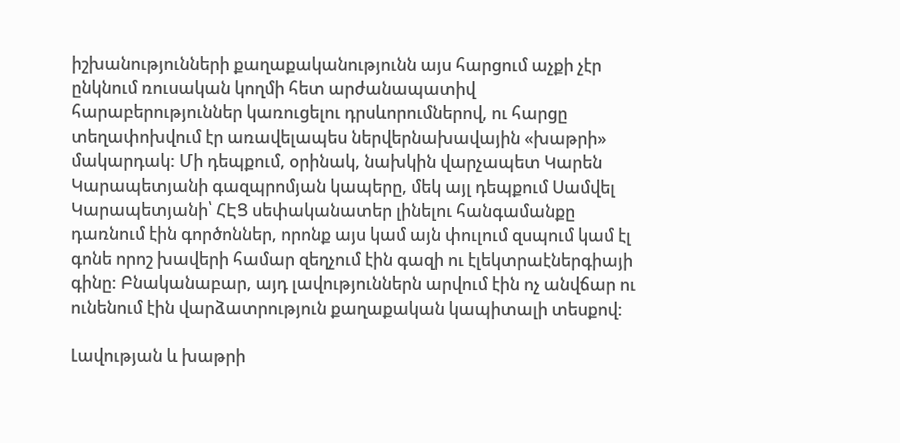իշխանությունների քաղաքականությունն այս հարցում աչքի չէր ընկնում ռուսական կողմի հետ արժանապատիվ հարաբերություններ կառուցելու դրսևորումներով, ու հարցը տեղափոխվում էր առավելապես ներվերնախավային «խաթրի» մակարդակ: Մի դեպքում, օրինակ, նախկին վարչապետ Կարեն Կարապետյանի գազպրոմյան կապերը, մեկ այլ դեպքում Սամվել Կարապետյանի՝ ՀԷՑ սեփականատեր լինելու հանգամանքը դառնում էին գործոններ, որոնք այս կամ այն փուլում զսպում կամ էլ գոնե որոշ խավերի համար զեղչում էին գազի ու էլեկտրաէներգիայի գինը: Բնականաբար, այդ լավություններն արվում էին ոչ անվճար ու ունենում էին վարձատրություն քաղաքական կապիտալի տեսքով:

Լավության և խաթրի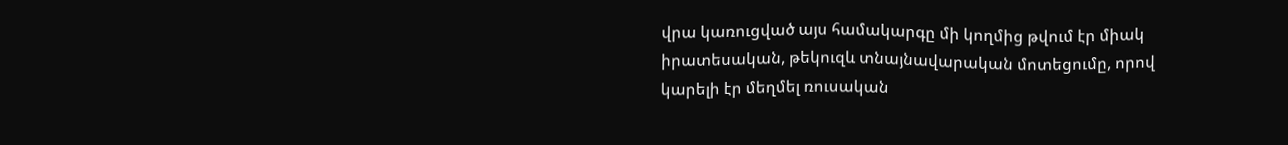վրա կառուցված այս համակարգը մի կողմից թվում էր միակ իրատեսական, թեկուզև տնայնավարական մոտեցումը, որով կարելի էր մեղմել ռուսական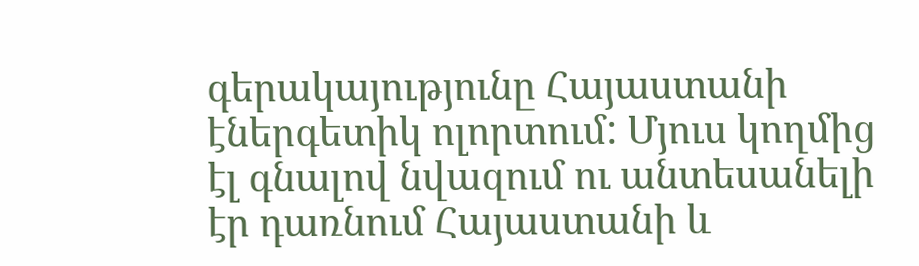գերակայությունը Հայաստանի էներգետիկ ոլորտում: Մյուս կողմից էլ գնալով նվազում ու անտեսանելի էր դառնում Հայաստանի և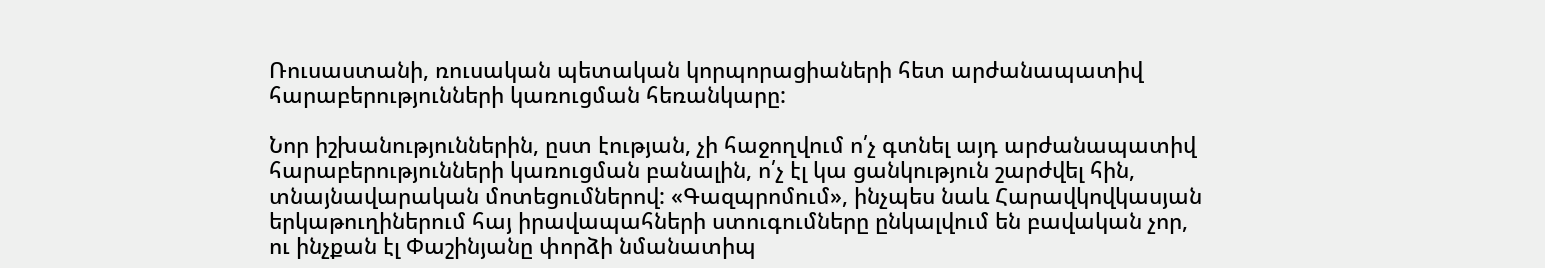Ռուսաստանի, ռուսական պետական կորպորացիաների հետ արժանապատիվ հարաբերությունների կառուցման հեռանկարը:

Նոր իշխանություններին, ըստ էության, չի հաջողվում ո՛չ գտնել այդ արժանապատիվ հարաբերությունների կառուցման բանալին, ո՛չ էլ կա ցանկություն շարժվել հին, տնայնավարական մոտեցումներով: «Գազպրոմում», ինչպես նաև Հարավկովկասյան երկաթուղիներում հայ իրավապահների ստուգումները ընկալվում են բավական չոր, ու ինչքան էլ Փաշինյանը փորձի նմանատիպ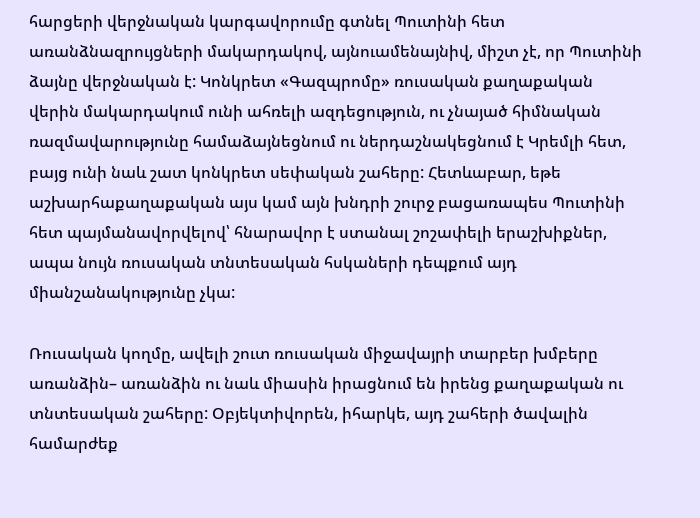հարցերի վերջնական կարգավորումը գտնել Պուտինի հետ առանձնազրույցների մակարդակով, այնուամենայնիվ, միշտ չէ, որ Պուտինի ձայնը վերջնական է: Կոնկրետ «Գազպրոմը» ռուսական քաղաքական վերին մակարդակում ունի ահռելի ազդեցություն, ու չնայած հիմնական ռազմավարությունը համաձայնեցնում ու ներդաշնակեցնում է Կրեմլի հետ, բայց ունի նաև շատ կոնկրետ սեփական շահերը: Հետևաբար, եթե աշխարհաքաղաքական այս կամ այն խնդրի շուրջ բացառապես Պուտինի հետ պայմանավորվելով՝ հնարավոր է ստանալ շոշափելի երաշխիքներ, ապա նույն ռուսական տնտեսական հսկաների դեպքում այդ միանշանակությունը չկա:

Ռուսական կողմը, ավելի շուտ ռուսական միջավայրի տարբեր խմբերը առանձին– առանձին ու նաև միասին իրացնում են իրենց քաղաքական ու տնտեսական շահերը: Օբյեկտիվորեն, իհարկե, այդ շահերի ծավալին համարժեք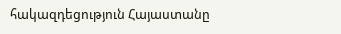հակազդեցություն Հայաստանը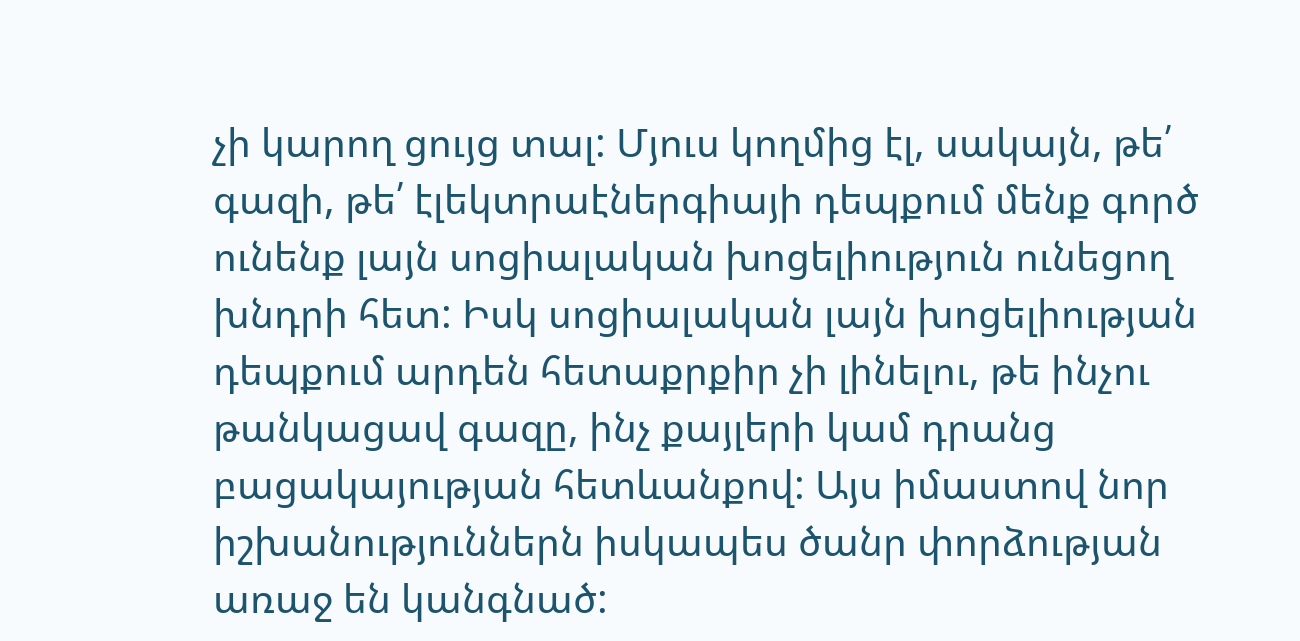չի կարող ցույց տալ: Մյուս կողմից էլ, սակայն, թե՛ գազի, թե՛ էլեկտրաէներգիայի դեպքում մենք գործ ունենք լայն սոցիալական խոցելիություն ունեցող խնդրի հետ: Իսկ սոցիալական լայն խոցելիության դեպքում արդեն հետաքրքիր չի լինելու, թե ինչու թանկացավ գազը, ինչ քայլերի կամ դրանց բացակայության հետևանքով: Այս իմաստով նոր իշխանություններն իսկապես ծանր փորձության առաջ են կանգնած: